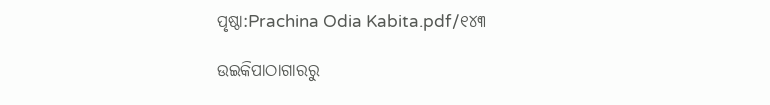ପୃଷ୍ଠା:Prachina Odia Kabita.pdf/୧୪୩

ଉଇକିପାଠାଗାର‌ରୁ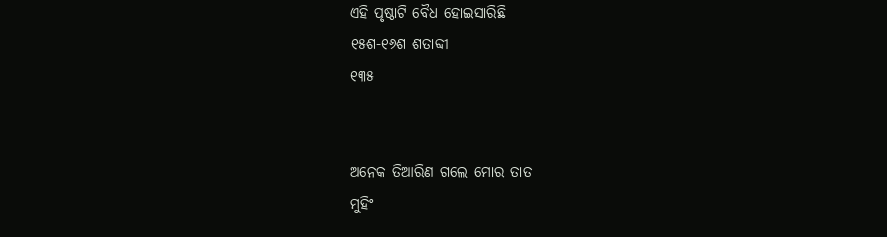ଏହି ପୃଷ୍ଠାଟି ବୈଧ ହୋଇସାରିଛି
୧୫ଶ-୧୬ଶ ଶତାବ୍ଦୀ
୧୩୫


ଅନେକ ତିଆରିଣ ଗଲେ ମୋର ତାତ
ମୁହିଂ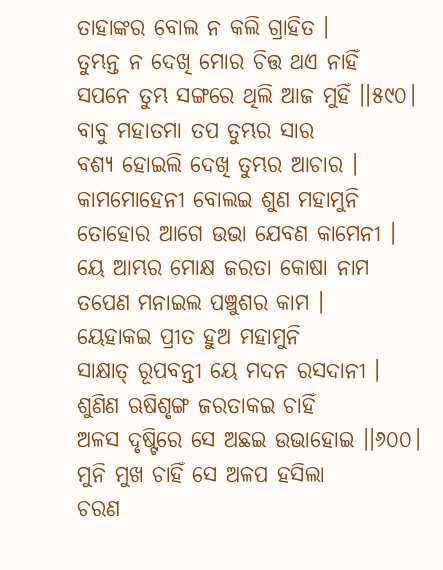ତାହାଙ୍କର ବୋଲ ନ କଲି ଗ୍ରାହିତ ।
ତୁମ୍ଭନ୍ତ ନ ଦେଖି ମୋର ଚିତ୍ତ ଥଏ ନାହିଁ
ସପନେ ତୁମ୍ଭ ସଙ୍ଗରେ ଥିଲି ଆଜ ମୁହିଁ ।।୫୯୦।
ବାବୁ ମହାତମା ତପ ତୁମ୍ଭର ସାର
ବଶ୍ୟ ହୋଇଲି ଦେଖି ତୁମ୍ଭର ଆଚାର ।
କାମମୋହେନୀ ବୋଲଇ ଶୁଣ ମହାମୁନି
ତୋହୋର ଆଗେ ଉଭା ଯେବଣ କାମେନୀ ।
ୟେ ଆମ୍ଭର ମୋକ୍ଷ ଜରତା କୋଷା ନାମ
ତପେଣ ମନାଇଲ ପଞ୍ଚୁଶର କାମ ।
ୟେହାକଇ ପ୍ରୀତ ହୁଅ ମହାମୁନି
ସାକ୍ଷାତ୍ ରୂପବନ୍ତୀ ୟେ ମଦନ ରସଦାନୀ ।
ଶୁଣିଣ ଋଷିଶୃଙ୍ଗ ଜରତାକଇ ଚାହିଁ
ଅଳସ ଦୃଷ୍ଟିରେ ସେ ଅଛଇ ଉଭାହୋଇ ।।୬୦୦।
ମୁନି ମୁଖ ଚାହିଁ ସେ ଅଳପ ହସିଲା
ଚରଣ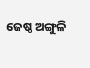ଜେଷ୍ଠ ଅଙ୍ଗୁଳି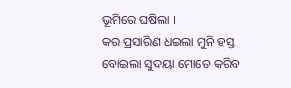ଭୂମିରେ ଘଷିଲା ।
କର ପ୍ରସାରିଣ ଧଇଲା ମୁନି ହସ୍ତ
ବୋଇଲା ସୁଦୟା ମୋତେ କରିବ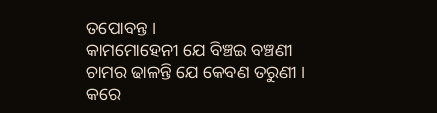ତପୋବନ୍ତ ।
କାମମୋହେନୀ ଯେ ବିଞ୍ଚଇ ବଞ୍ଚଣୀ
ଚାମର ଢାଳନ୍ତି ଯେ କେବଣ ତରୁଣୀ ।
କରେ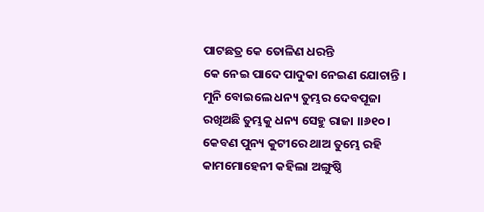ପାଟଛତ୍ର କେ ତୋଳିଣ ଧରନ୍ତି
କେ ନେଇ ପାଦେ ପାଦୁକା ନେଇଣ ଯୋଚାନ୍ତି ।
ମୁନି ବୋଇଲେ ଧନ୍ୟ ତୁମ୍ଭର ଦେବପୂଜା
ରଖିଅଛି ତୁମ୍ଭକୁ ଧନ୍ୟ ସେହୁ ରାଜା ।।୬୧୦।
କେବଣ ପୁନ୍ୟ କୁଟୀରେ ଥାଅ ତୁମ୍ଭେ ରହି
କାମମୋହେନୀ କହିଲା ଅଙ୍ଗୁଷ୍ଠି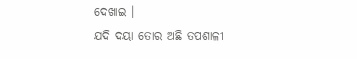ଦେଖାଇ ।
ଯଦି ଦୟା ତୋର ଅଛି ତପଶାଳୀ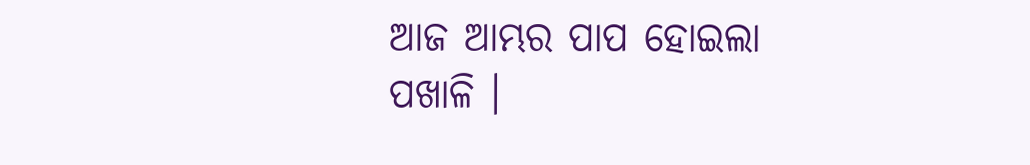ଆଜ ଆମ୍ଭର ପାପ ହୋଇଲା ପଖାଳି ।